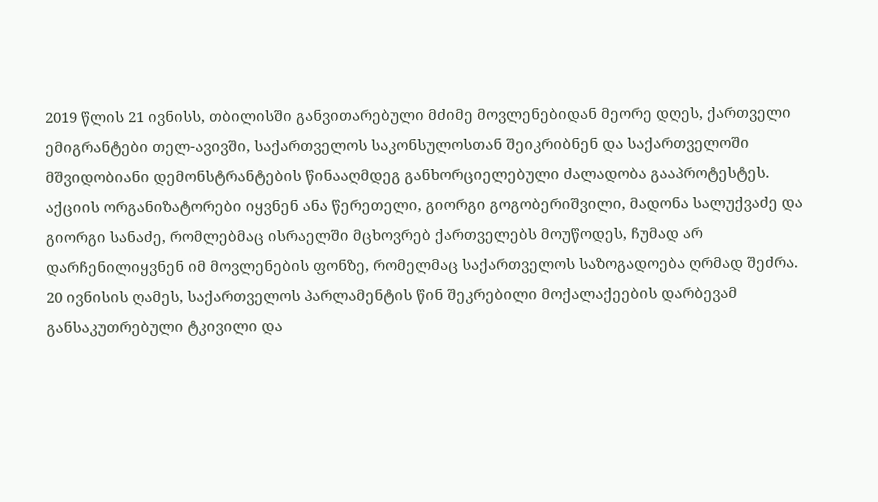2019 წლის 21 ივნისს, თბილისში განვითარებული მძიმე მოვლენებიდან მეორე დღეს, ქართველი ემიგრანტები თელ-ავივში, საქართველოს საკონსულოსთან შეიკრიბნენ და საქართველოში მშვიდობიანი დემონსტრანტების წინააღმდეგ განხორციელებული ძალადობა გააპროტესტეს. აქციის ორგანიზატორები იყვნენ ანა წერეთელი, გიორგი გოგობერიშვილი, მადონა სალუქვაძე და გიორგი სანაძე, რომლებმაც ისრაელში მცხოვრებ ქართველებს მოუწოდეს, ჩუმად არ დარჩენილიყვნენ იმ მოვლენების ფონზე, რომელმაც საქართველოს საზოგადოება ღრმად შეძრა.
20 ივნისის ღამეს, საქართველოს პარლამენტის წინ შეკრებილი მოქალაქეების დარბევამ განსაკუთრებული ტკივილი და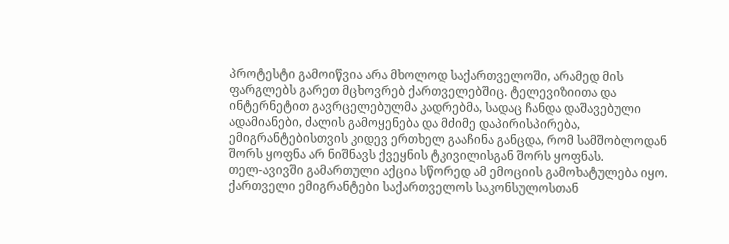პროტესტი გამოიწვია არა მხოლოდ საქართველოში, არამედ მის ფარგლებს გარეთ მცხოვრებ ქართველებშიც. ტელევიზიითა და ინტერნეტით გავრცელებულმა კადრებმა, სადაც ჩანდა დაშავებული ადამიანები, ძალის გამოყენება და მძიმე დაპირისპირება, ემიგრანტებისთვის კიდევ ერთხელ გააჩინა განცდა, რომ სამშობლოდან შორს ყოფნა არ ნიშნავს ქვეყნის ტკივილისგან შორს ყოფნას.
თელ-ავივში გამართული აქცია სწორედ ამ ემოციის გამოხატულება იყო. ქართველი ემიგრანტები საქართველოს საკონსულოსთან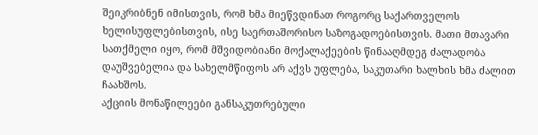შეიკრიბნენ იმისთვის, რომ ხმა მიეწვდინათ როგორც საქართველოს ხელისუფლებისთვის, ისე საერთაშორისო საზოგადოებისთვის. მათი მთავარი სათქმელი იყო, რომ მშვიდობიანი მოქალაქეების წინააღმდეგ ძალადობა დაუშვებელია და სახელმწიფოს არ აქვს უფლება, საკუთარი ხალხის ხმა ძალით ჩაახშოს.
აქციის მონაწილეები განსაკუთრებული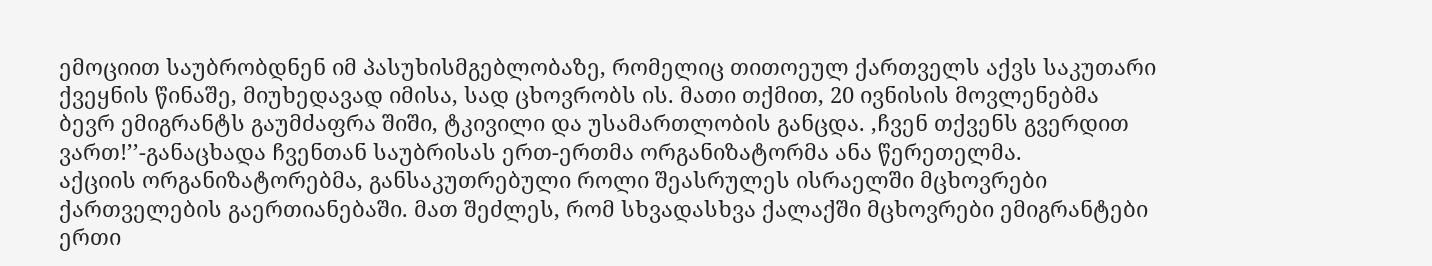ემოციით საუბრობდნენ იმ პასუხისმგებლობაზე, რომელიც თითოეულ ქართველს აქვს საკუთარი ქვეყნის წინაშე, მიუხედავად იმისა, სად ცხოვრობს ის. მათი თქმით, 20 ივნისის მოვლენებმა ბევრ ემიგრანტს გაუმძაფრა შიში, ტკივილი და უსამართლობის განცდა. ,ჩვენ თქვენს გვერდით ვართ!’’-განაცხადა ჩვენთან საუბრისას ერთ-ერთმა ორგანიზატორმა ანა წერეთელმა.
აქციის ორგანიზატორებმა, განსაკუთრებული როლი შეასრულეს ისრაელში მცხოვრები ქართველების გაერთიანებაში. მათ შეძლეს, რომ სხვადასხვა ქალაქში მცხოვრები ემიგრანტები ერთი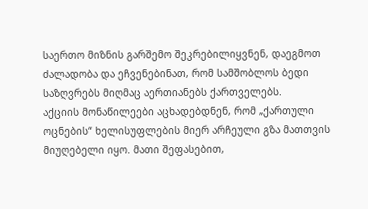საერთო მიზნის გარშემო შეკრებილიყვნენ, დაეგმოთ ძალადობა და ეჩვენებინათ, რომ სამშობლოს ბედი საზღვრებს მიღმაც აერთიანებს ქართველებს.
აქციის მონაწილეები აცხადებდნენ, რომ „ქართული ოცნების“ ხელისუფლების მიერ არჩეული გზა მათთვის მიუღებელი იყო. მათი შეფასებით,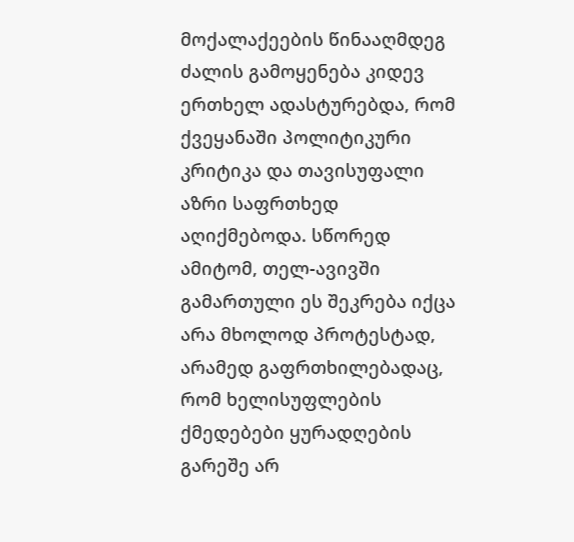მოქალაქეების წინააღმდეგ ძალის გამოყენება კიდევ ერთხელ ადასტურებდა, რომ ქვეყანაში პოლიტიკური კრიტიკა და თავისუფალი აზრი საფრთხედ აღიქმებოდა. სწორედ ამიტომ, თელ-ავივში გამართული ეს შეკრება იქცა არა მხოლოდ პროტესტად, არამედ გაფრთხილებადაც, რომ ხელისუფლების ქმედებები ყურადღების გარეშე არ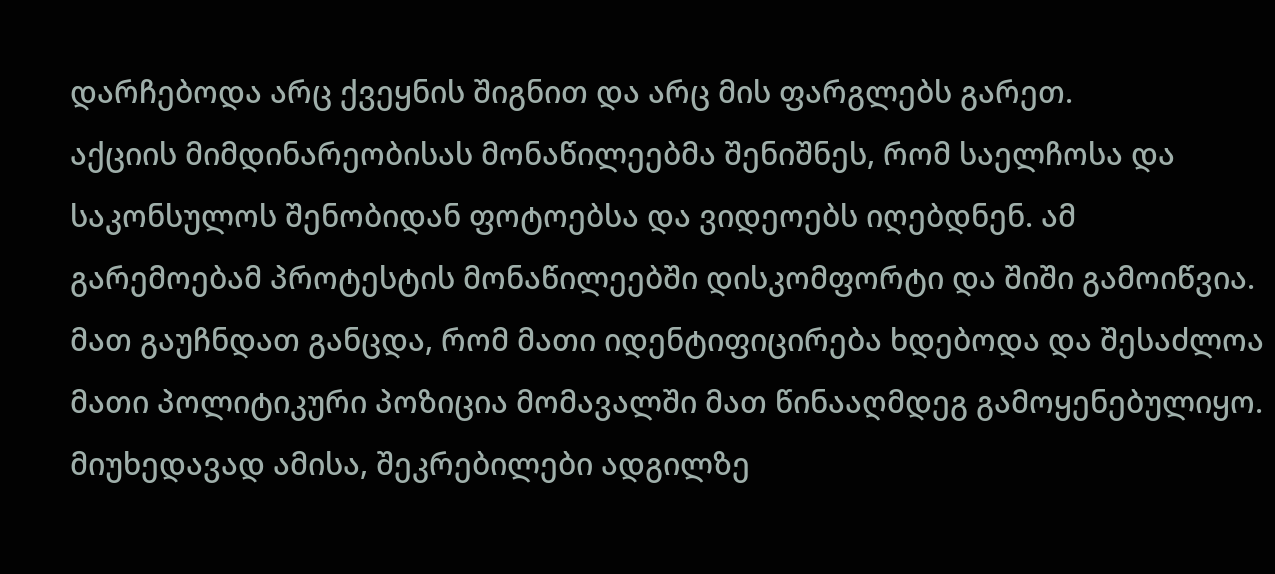დარჩებოდა არც ქვეყნის შიგნით და არც მის ფარგლებს გარეთ.
აქციის მიმდინარეობისას მონაწილეებმა შენიშნეს, რომ საელჩოსა და საკონსულოს შენობიდან ფოტოებსა და ვიდეოებს იღებდნენ. ამ გარემოებამ პროტესტის მონაწილეებში დისკომფორტი და შიში გამოიწვია. მათ გაუჩნდათ განცდა, რომ მათი იდენტიფიცირება ხდებოდა და შესაძლოა მათი პოლიტიკური პოზიცია მომავალში მათ წინააღმდეგ გამოყენებულიყო. მიუხედავად ამისა, შეკრებილები ადგილზე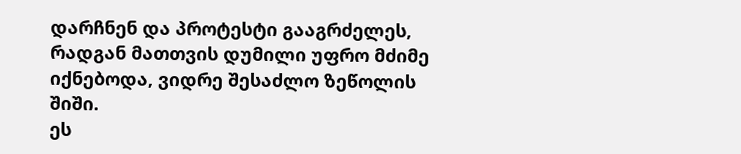დარჩნენ და პროტესტი გააგრძელეს, რადგან მათთვის დუმილი უფრო მძიმე იქნებოდა, ვიდრე შესაძლო ზეწოლის შიში.
ეს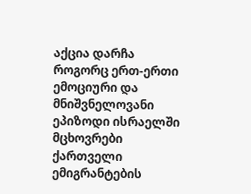აქცია დარჩა როგორც ერთ-ერთი ემოციური და მნიშვნელოვანი ეპიზოდი ისრაელში მცხოვრები ქართველი ემიგრანტების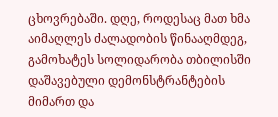ცხოვრებაში. დღე, როდესაც მათ ხმა აიმაღლეს ძალადობის წინააღმდეგ, გამოხატეს სოლიდარობა თბილისში დაშავებული დემონსტრანტების მიმართ და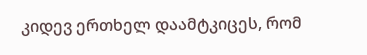კიდევ ერთხელ დაამტკიცეს, რომ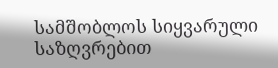სამშობლოს სიყვარული საზღვრებით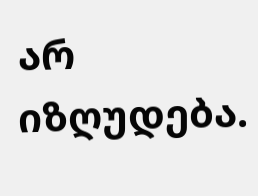არ იზღუდება.